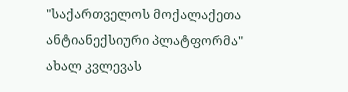"საქართველოს მოქალაქეთა ანტიანექსიური პლატფორმა" ახალ კვლევას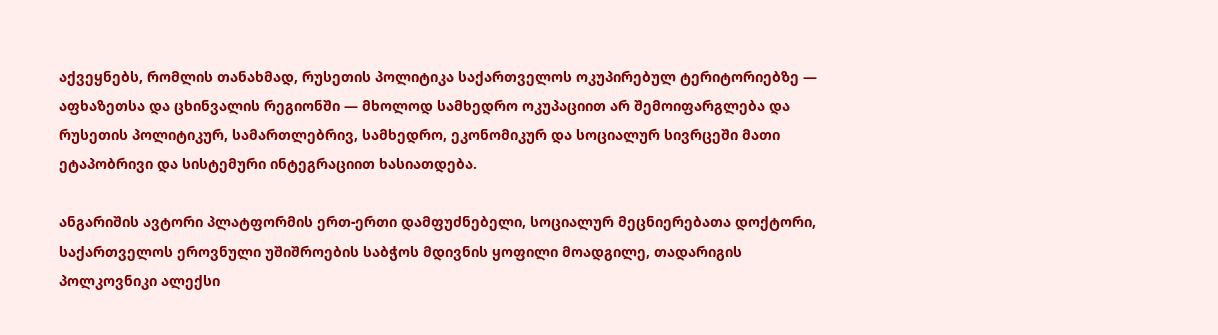აქვეყნებს, რომლის თანახმად, რუსეთის პოლიტიკა საქართველოს ოკუპირებულ ტერიტორიებზე — აფხაზეთსა და ცხინვალის რეგიონში — მხოლოდ სამხედრო ოკუპაციით არ შემოიფარგლება და რუსეთის პოლიტიკურ, სამართლებრივ, სამხედრო, ეკონომიკურ და სოციალურ სივრცეში მათი ეტაპობრივი და სისტემური ინტეგრაციით ხასიათდება.

ანგარიშის ავტორი პლატფორმის ერთ-ერთი დამფუძნებელი, სოციალურ მეცნიერებათა დოქტორი, საქართველოს ეროვნული უშიშროების საბჭოს მდივნის ყოფილი მოადგილე, თადარიგის პოლკოვნიკი ალექსი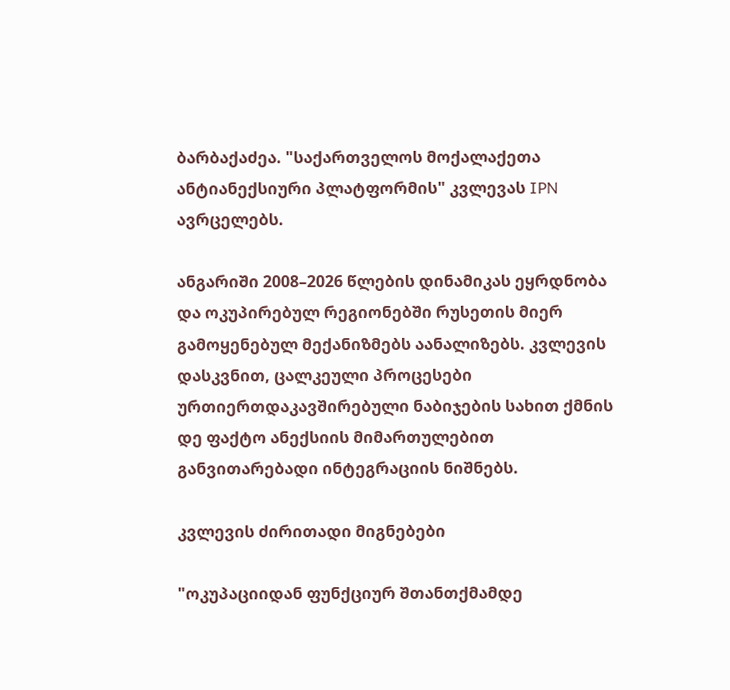ბარბაქაძეა. "საქართველოს მოქალაქეთა ანტიანექსიური პლატფორმის" კვლევას IPN ავრცელებს.

ანგარიში 2008–2026 წლების დინამიკას ეყრდნობა და ოკუპირებულ რეგიონებში რუსეთის მიერ გამოყენებულ მექანიზმებს აანალიზებს. კვლევის დასკვნით, ცალკეული პროცესები ურთიერთდაკავშირებული ნაბიჯების სახით ქმნის დე ფაქტო ანექსიის მიმართულებით განვითარებადი ინტეგრაციის ნიშნებს.

კვლევის ძირითადი მიგნებები

"ოკუპაციიდან ფუნქციურ შთანთქმამდე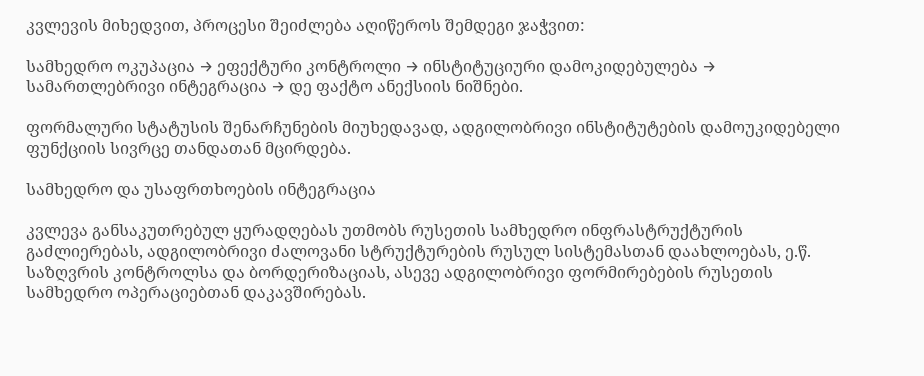კვლევის მიხედვით, პროცესი შეიძლება აღიწეროს შემდეგი ჯაჭვით:

სამხედრო ოკუპაცია → ეფექტური კონტროლი → ინსტიტუციური დამოკიდებულება → სამართლებრივი ინტეგრაცია → დე ფაქტო ანექსიის ნიშნები.

ფორმალური სტატუსის შენარჩუნების მიუხედავად, ადგილობრივი ინსტიტუტების დამოუკიდებელი ფუნქციის სივრცე თანდათან მცირდება.

სამხედრო და უსაფრთხოების ინტეგრაცია

კვლევა განსაკუთრებულ ყურადღებას უთმობს რუსეთის სამხედრო ინფრასტრუქტურის გაძლიერებას, ადგილობრივი ძალოვანი სტრუქტურების რუსულ სისტემასთან დაახლოებას, ე.წ. საზღვრის კონტროლსა და ბორდერიზაციას, ასევე ადგილობრივი ფორმირებების რუსეთის სამხედრო ოპერაციებთან დაკავშირებას.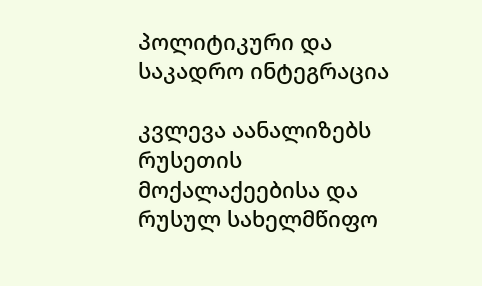პოლიტიკური და საკადრო ინტეგრაცია

კვლევა აანალიზებს რუსეთის მოქალაქეებისა და რუსულ სახელმწიფო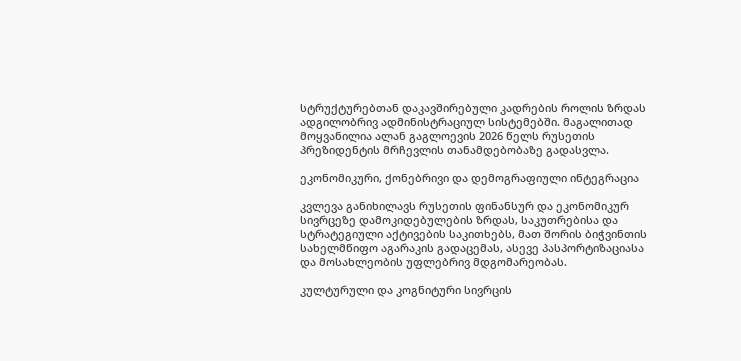სტრუქტურებთან დაკავშირებული კადრების როლის ზრდას ადგილობრივ ადმინისტრაციულ სისტემებში. მაგალითად მოყვანილია ალან გაგლოევის 2026 წელს რუსეთის პრეზიდენტის მრჩევლის თანამდებობაზე გადასვლა.

ეკონომიკური, ქონებრივი და დემოგრაფიული ინტეგრაცია

კვლევა განიხილავს რუსეთის ფინანსურ და ეკონომიკურ სივრცეზე დამოკიდებულების ზრდას, საკუთრებისა და სტრატეგიული აქტივების საკითხებს, მათ შორის ბიჭვინთის სახელმწიფო აგარაკის გადაცემას, ასევე პასპორტიზაციასა და მოსახლეობის უფლებრივ მდგომარეობას.

კულტურული და კოგნიტური სივრცის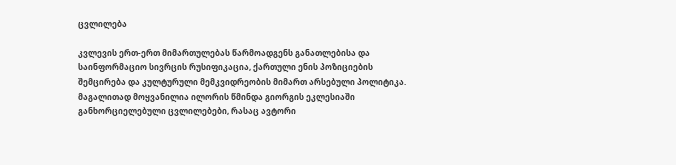ცვლილება

კვლევის ერთ-ერთ მიმართულებას წარმოადგენს განათლებისა და საინფორმაციო სივრცის რუსიფიკაცია, ქართული ენის პოზიციების შემცირება და კულტურული მემკვიდრეობის მიმართ არსებული პოლიტიკა. მაგალითად მოყვანილია ილორის წმინდა გიორგის ეკლესიაში განხორციელებული ცვლილებები, რასაც ავტორი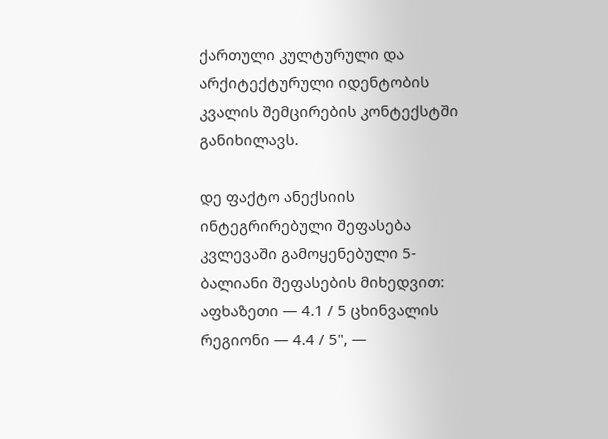ქართული კულტურული და არქიტექტურული იდენტობის კვალის შემცირების კონტექსტში განიხილავს.

დე ფაქტო ანექსიის ინტეგრირებული შეფასება კვლევაში გამოყენებული 5-ბალიანი შეფასების მიხედვით: აფხაზეთი — 4.1 / 5 ცხინვალის რეგიონი — 4.4 / 5", —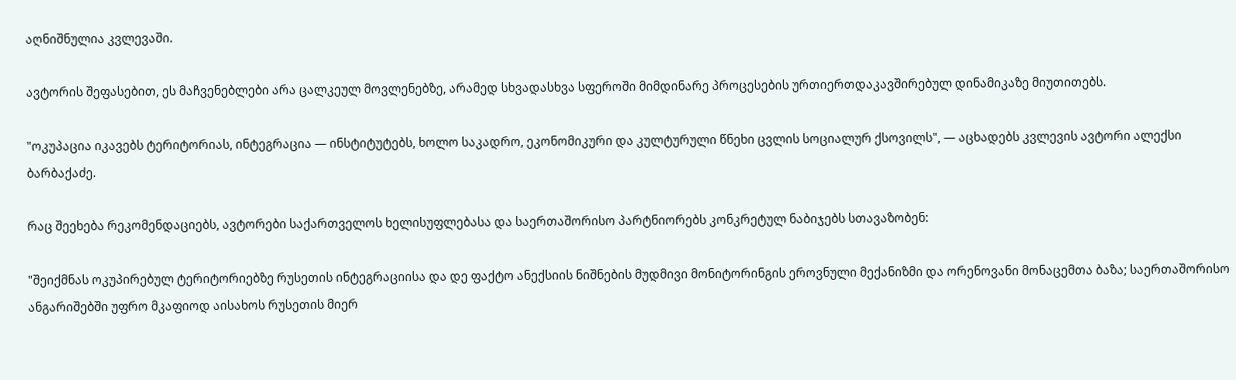აღნიშნულია კვლევაში.

ავტორის შეფასებით, ეს მაჩვენებლები არა ცალკეულ მოვლენებზე, არამედ სხვადასხვა სფეროში მიმდინარე პროცესების ურთიერთდაკავშირებულ დინამიკაზე მიუთითებს.

"ოკუპაცია იკავებს ტერიტორიას, ინტეგრაცია — ინსტიტუტებს, ხოლო საკადრო, ეკონომიკური და კულტურული წნეხი ცვლის სოციალურ ქსოვილს", — აცხადებს კვლევის ავტორი ალექსი ბარბაქაძე.

რაც შეეხება რეკომენდაციებს, ავტორები საქართველოს ხელისუფლებასა და საერთაშორისო პარტნიორებს კონკრეტულ ნაბიჯებს სთავაზობენ:

"შეიქმნას ოკუპირებულ ტერიტორიებზე რუსეთის ინტეგრაციისა და დე ფაქტო ანექსიის ნიშნების მუდმივი მონიტორინგის ეროვნული მექანიზმი და ორენოვანი მონაცემთა ბაზა; საერთაშორისო ანგარიშებში უფრო მკაფიოდ აისახოს რუსეთის მიერ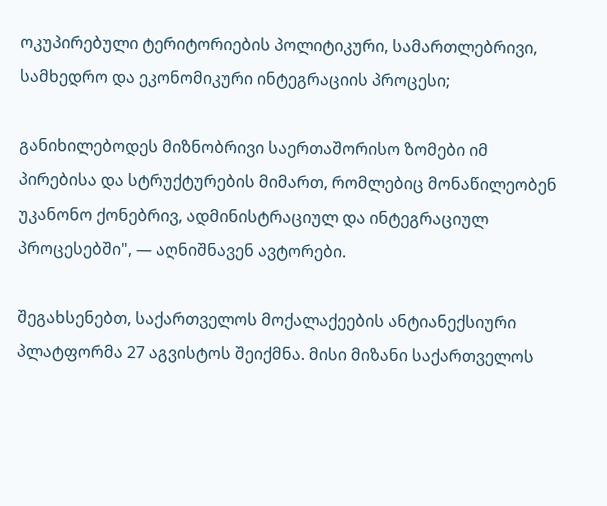ოკუპირებული ტერიტორიების პოლიტიკური, სამართლებრივი, სამხედრო და ეკონომიკური ინტეგრაციის პროცესი;

განიხილებოდეს მიზნობრივი საერთაშორისო ზომები იმ პირებისა და სტრუქტურების მიმართ, რომლებიც მონაწილეობენ უკანონო ქონებრივ, ადმინისტრაციულ და ინტეგრაციულ პროცესებში", — აღნიშნავენ ავტორები.

შეგახსენებთ, საქართველოს მოქალაქეების ანტიანექსიური პლატფორმა 27 აგვისტოს შეიქმნა. მისი მიზანი საქართველოს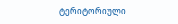ტერიტორიული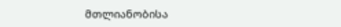მთლიანობისა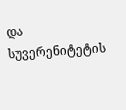და სუვერენიტეტის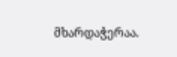მხარდაჭერაა.